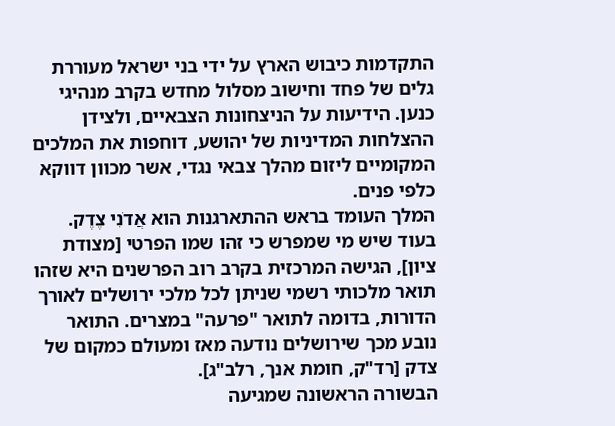התקדמות כיבוש הארץ על ידי בני ישראל מעוררת גלים של פחד וחישוב מסלול מחדש בקרב מנהיגי כנען. הידיעות על הניצחונות הצבאיים, ולצידן ההצלחות המדיניות של יהושע, דוחפות את המלכים המקומיים ליזום מהלך צבאי נגדי, אשר מכוון דווקא כלפי פנים.
המלך העומד בראש ההתארגנות הוא אֲדֹנִי צֶדֶק. בעוד שיש מי שמפרש כי זהו שמו הפרטי [מצודת ציון], הגישה המרכזית בקרב רוב הפרשנים היא שזהו תואר מלכותי רשמי שניתן לכל מלכי ירושלים לאורך הדורות, בדומה לתואר "פרעה" במצרים. התואר נובע מכך שירושלים נודעה מאז ומעולם כמקום של צדק [רד"ק, חומת אנך, רלב"ג].
הבשורה הראשונה שמגיעה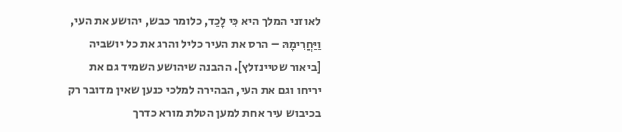לאוזני המלך היא כִּי לָכַד, כלומר כבש, יהושע את העי, וַיַּחֲרִימָהּ – הרס את העיר כליל והרג את כל יושביה [ביאור שטיינזלץ]. ההבנה שיהושע השמיד גם את יריחו וגם את העי, הבהירה למלכי כנען שאין מדובר רק בכיבוש עיר אחת למען הטלת מורא כדרך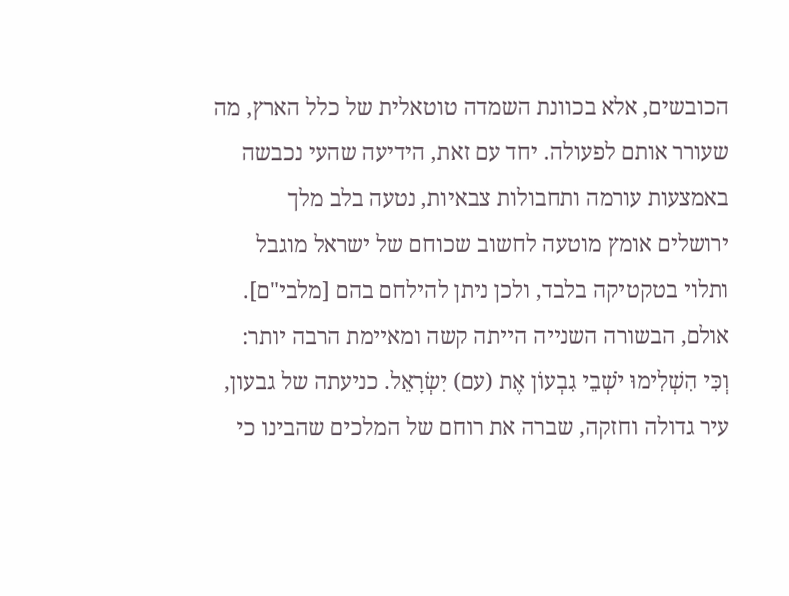הכובשים, אלא בכוונת השמדה טוטאלית של כלל הארץ, מה שעורר אותם לפעולה. יחד עם זאת, הידיעה שהעי נכבשה באמצעות עורמה ותחבולות צבאיות, נטעה בלב מלך ירושלים אומץ מוטעה לחשוב שכוחם של ישראל מוגבל ותלוי בטקטיקה בלבד, ולכן ניתן להילחם בהם [מלבי"ם].
אולם, הבשורה השנייה הייתה קשה ומאיימת הרבה יותר: וְכִּי הִשְׁלִימוּ יֹשְׁבֵי גִבְעוֹן אֶת (עם) יִשְׂרָאֵל. כניעתה של גבעון, עיר גדולה וחזקה, שברה את רוחם של המלכים שהבינו כי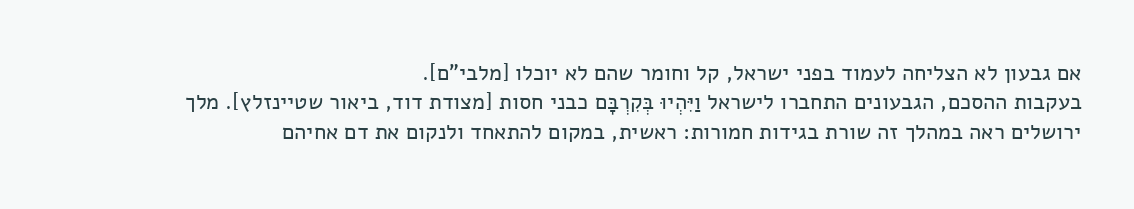אם גבעון לא הצליחה לעמוד בפני ישראל, קל וחומר שהם לא יוכלו [מלבי"ם].
בעקבות ההסכם, הגבעונים התחברו לישראל וַיִּהְיוּ בְּקִרְבָּם כבני חסות [מצודת דוד, ביאור שטיינזלץ]. מלך ירושלים ראה במהלך זה שורת בגידות חמורות: ראשית, במקום להתאחד ולנקום את דם אחיהם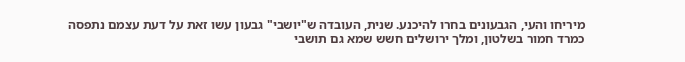מיריחו והעי, הגבעונים בחרו להיכנע. שנית, העובדה ש"יושבי" גבעון עשו זאת על דעת עצמם נתפסה כמרד חמור בשלטון, ומלך ירושלים חשש שמא גם תושבי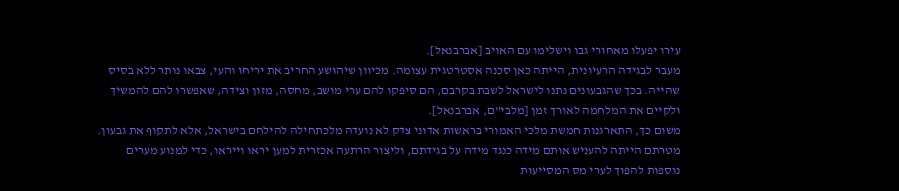עירו יפעלו מאחורי גבו וישלימו עם האויב [אברבנאל].
מעבר לבגידה הרעיונית, הייתה כאן סכנה אסטרטגית עצומה. מכיוון שיהושע החריב את יריחו והעי, צבאו נותר ללא בסיס שהייה. בכך שהגבעונים נתנו לישראל לשבת בקרבם, הם סיפקו להם ערי מושב, מחסה, מזון וצידה, שאפשרו להם להמשיך ולקיים את המלחמה לאורך זמן [מלבי"ם, אברבנאל].
משום כך, התארגנות חמשת מלכי האמורי בראשות אדוני צדק לא נועדה מלכתחילה להילחם בישראל, אלא לתקוף את גבעון. מטרתם הייתה להעניש אותם מידה כנגד מידה על בגידתם, וליצור הרתעה אכזרית למען יראו וייראו, כדי למנוע מערים נוספות להפוך לערי מס המסייעות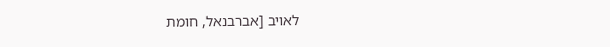לאויב [אברבנאל, חומת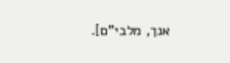אנך, מלבי"ם].